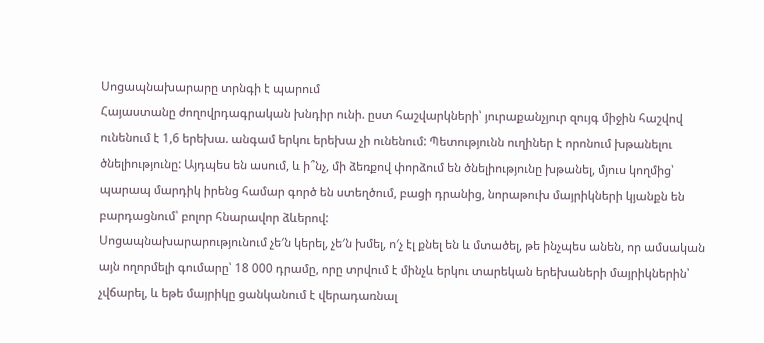Սոցապնախարարը տրնգի է պարում
Հայաստանը ժողովրդագրական խնդիր ունի. ըստ հաշվարկների՝ յուրաքանչյուր զույգ միջին հաշվով ունենում է 1,6 երեխա. անգամ երկու երեխա չի ունենում: Պետությունն ուղիներ է որոնում խթանելու ծնելիությունը: Այդպես են ասում, և ի՞նչ, մի ձեռքով փորձում են ծնելիությունը խթանել, մյուս կողմից՝ պարապ մարդիկ իրենց համար գործ են ստեղծում, բացի դրանից, նորաթուխ մայրիկների կյանքն են բարդացնում՝ բոլոր հնարավոր ձևերով:
Սոցապնախարարությունում չե′ն կերել, չե′ն խմել, ո′չ էլ քնել են և մտածել, թե ինչպես անեն, որ ամսական այն ողորմելի գումարը՝ 18 000 դրամը, որը տրվում է մինչև երկու տարեկան երեխաների մայրիկներին՝ չվճարել, և եթե մայրիկը ցանկանում է վերադառնալ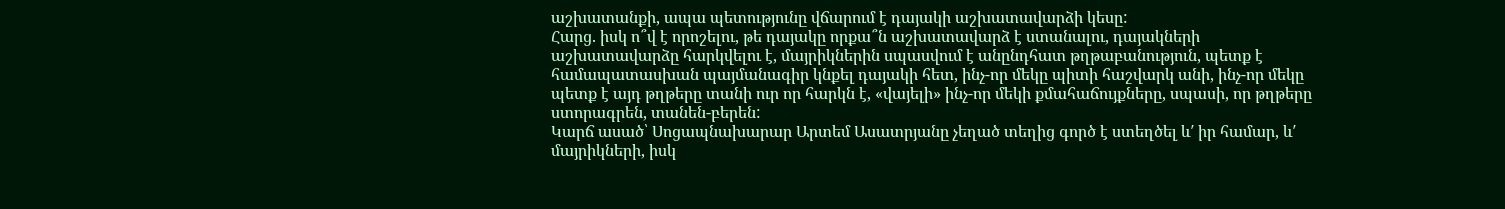աշխատանքի, ապա պետությունը վճարում է դայակի աշխատավարձի կեսը:
Հարց. իսկ ո՞վ է որոշելու, թե դայակը որքա՞ն աշխատավարձ է ստանալու, դայակների աշխատավարձը հարկվելու է, մայրիկներին սպասվում է անընդհատ թղթաբանություն, պետք է համապատասխան պայմանագիր կնքել դայակի հետ, ինչ-որ մեկը պիտի հաշվարկ անի, ինչ-որ մեկը պետք է այդ թղթերը տանի ուր որ հարկն է, «վայելի» ինչ-որ մեկի քմահաճույքները, սպասի, որ թղթերը ստորագրեն, տանեն-բերեն:
Կարճ ասած՝ Սոցապնախարար Արտեմ Ասատրյանը չեղած տեղից գործ է ստեղծել և′ իր համար, և′ մայրիկների, իսկ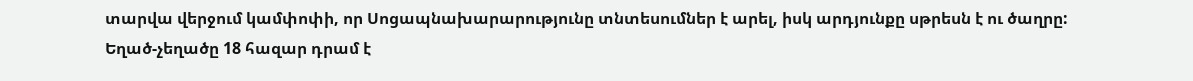տարվա վերջում կամփոփի, որ Սոցապնախարարությունը տնտեսումներ է արել, իսկ արդյունքը սթրեսն է ու ծաղրը:
Եղած-չեղածը 18 հազար դրամ է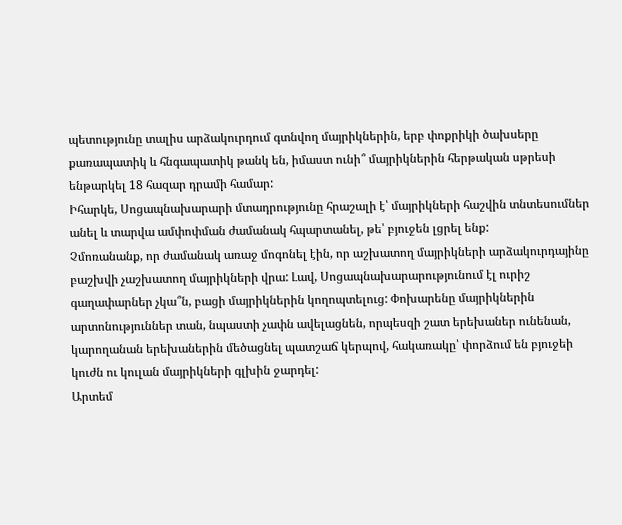պետությունը տալիս արձակուրդում գտնվող մայրիկներին, երբ փոքրիկի ծախսերը քառապատիկ և հնգապատիկ թանկ են, իմաստ ունի՞ մայրիկներին հերթական սթրեսի ենթարկել 18 հազար դրամի համար:
Իհարկե, Սոցապնախարարի մտադրությունը հրաշալի է՝ մայրիկների հաշվին տնտեսումներ անել և տարվա ամփոփման ժամանակ հպարտանել, թե՝ բյուջեն լցրել ենք:
Չմոռանանք, որ ժամանակ առաջ մոգոնել էին, որ աշխատող մայրիկների արձակուրդայինը բաշխվի չաշխատող մայրիկների վրա: Լավ, Սոցապնախարարությունում էլ ուրիշ գաղափարներ չկա՞ն, բացի մայրիկներին կողոպտելուց: Փոխարենը մայրիկներին արտոնություններ տան, նպաստի չափն ավելացնեն, որպեսզի շատ երեխաներ ունենան, կարողանան երեխաներին մեծացնել պատշաճ կերպով, հակառակը՝ փորձում են բյուջեի կուժն ու կուլան մայրիկների գլխին ջարդել:
Արտեմ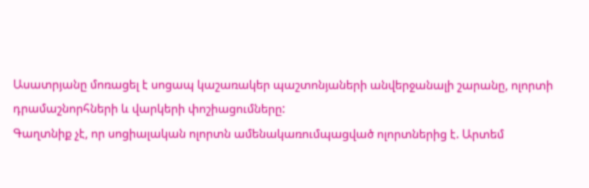Ասատրյանը մոռացել է սոցապ կաշառակեր պաշտոնյաների անվերջանալի շարանը, ոլորտի դրամաշնորհների և վարկերի փոշիացումները:
Գաղտնիք չէ, որ սոցիալական ոլորտն ամենակառումպացված ոլորտներից է. Արտեմ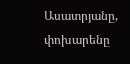Ասատրյանը, փոխարենը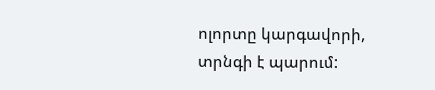ոլորտը կարգավորի, տրնգի է պարում: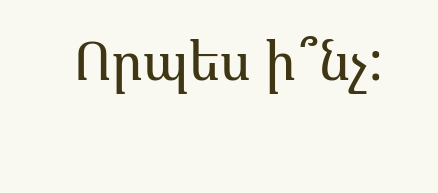Որպես ի՞նչ: